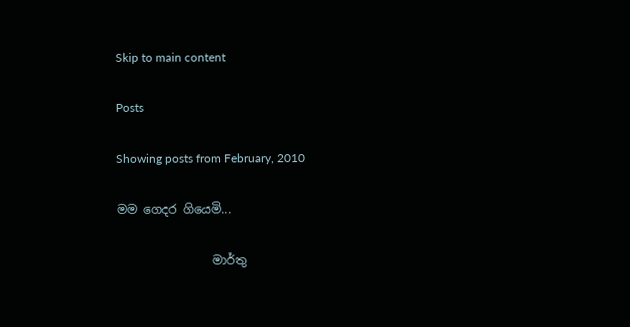Skip to main content

Posts

Showing posts from February, 2010

මම ගෙදර ගියෙමි...

                මාර්තු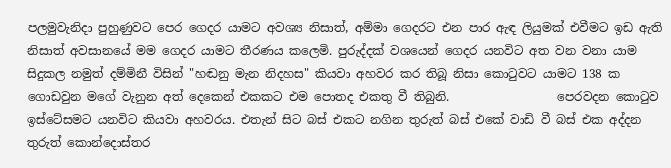පලමුවැනිදා පුහුණුවට පෙර ගෙදර යාමට අවශ්‍ය නිසාත්, අම්මා ගෙදරට එන පාර ඇඳ ලියුමක් එවීමට ඉඩ ඇති නිසාත් අවසානයේ මම ගෙදර යාමට තීරණය කලෙමි. පුරුද්දක් වශයෙන් ගෙදර යනවිට අත වන ‍වනා යාම සිදුකල නමුත් දම්මිනී විසින් "හඬනු මැන නිදහස" කියවා අහවර කර තිබූ නිසා කොටුවට යාමට 138 ක ගොඩවුන මගේ වැනුන අත් දෙකෙන් එකකට එම පොතද එකතු වී තිබුනි.                  පෙරවදන කොටුව ඉස්ටේසමට යනවිට කියවා අහවරය. එතැන් සිට බස් එකට නගින තුරුත් බස් එකේ වාඩි වී බස් එක අද්දන තුරුත් කොන්දොස්තර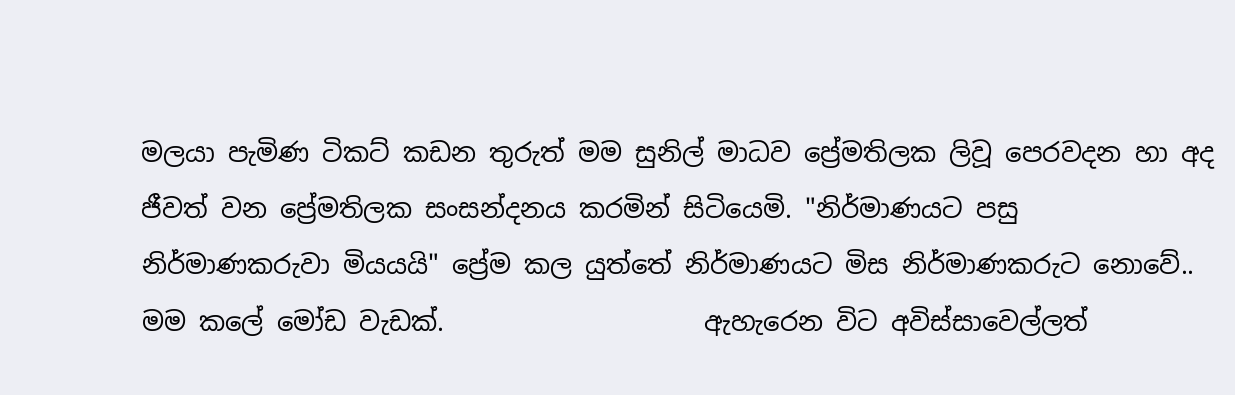මලයා පැමිණ ටිකට් කඩන තුරුත් මම සුනිල් මාධව ප්‍රේමතිලක ලිවූ පෙරවදන හා අද ජීවත් වන ප්‍රේමතිලක සංසන්දනය කරමින් සිටියෙමි. "නිර්මාණයට පසු නිර්මාණකරුවා මියයයි" ප්‍රේම කල යුත්තේ නිර්මාණයට මිස නිර්මාණකරුට නොවේ.. මම කලේ මෝඩ වැඩක්.                    ඇහැරෙන විට අවිස්සාවෙල්ලත්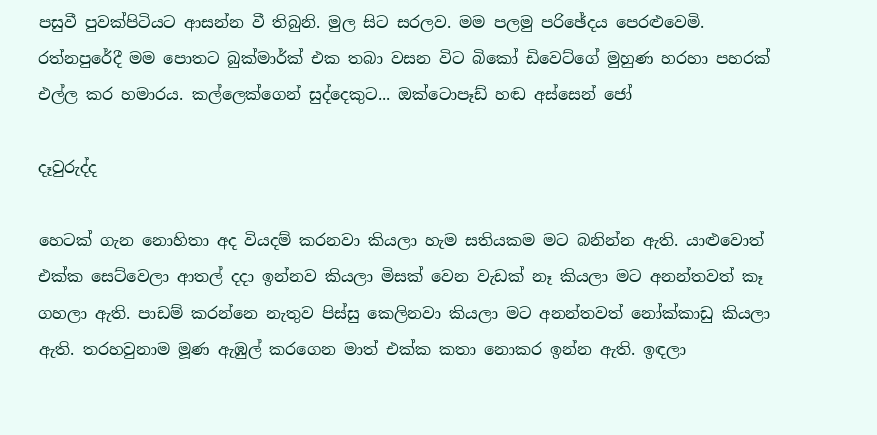පසුවී පුවක්පිටියට ආසන්න වී තිබුනි. මුල සිට සරලව. මම පලමු පරිඡේදය පෙරළුවෙමි.                     රත්නපුරේදී මම පොතට බුක්මාර්ක් එක තබා වසන විට බිකෝ ඩිවෙට්ගේ මුහුණ හරහා පහරක් එල්ල කර හමාරය. කල්ලෙක්ගෙන් සුද්දෙකුට... ඔක්ටොපෑඩ් හඬ අස්සෙන් ජෝ

දෑවුරුද්ද

හෙටක් ගැන නොහිතා අද වියදම් කරනවා කියලා හැම සතියකම මට බනින්න ඇති. යාළුවොත් එක්ක සෙට්වෙලා ආතල් දදා ඉන්නව කියලා මිසක් වෙන වැඩක් නෑ කියලා මට අනන්තවත් කෑ ගහලා ඇති. පාඩම් කරන්නෙ නැතුව පිස්සු කෙලිනවා කියලා මට අනන්තවත් නෝක්කාඩු කියලා ඇති. තරහවුනාම මූණ ඇඹුල් කරගෙන මාත් එක්ක කතා නොකර ඉන්න ඇති. ඉඳලා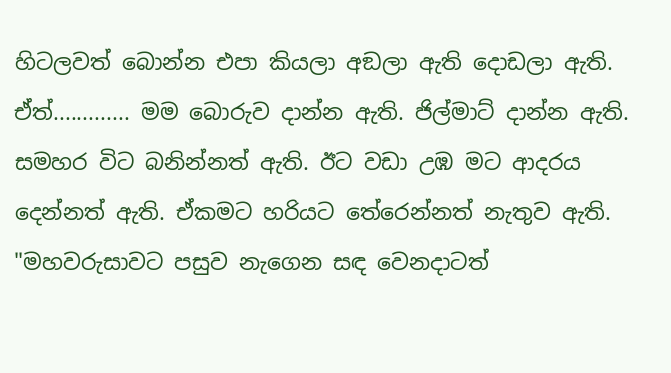හිටලවත් බොන්න එපා කියලා අඞලා ඇති දොඩලා ඇති.  ඒත්............. මම බොරුව දාන්න ඇති. ජිල්මාට් දාන්න ඇති. සමහර විට බනින්නත් ඇති. ඊට වඩා උඹ මට ආදරය දෙන්නත් ඇති. ඒකමට හරියට තේරෙන්නත් ‍නැතුව ඇති. "මහවරුසාවට පසුව නැගෙන සඳ වෙනදාටත්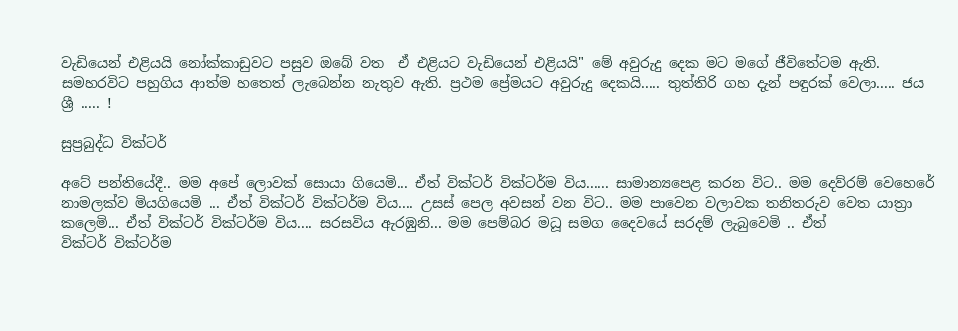වැඩියෙ‍න් එළියයි නෝක්කාඩුවට පසුව ඔබේ වත  ඒ එළියට වැඩියෙන් එළියයි" මේ අවුරුදු දෙක මට මගේ ජීවිතේටම ඇති. සමහරවිට පහුගිය ආත්ම හතෙත් ලැබෙන්න නැතුව ඇති. ප්‍රථම ප්‍රේමයට අවුරුදු දෙකයි..... තුත්තිරි ගහ දැන් පඳුරක් වෙලා..... ජය ශ්‍රී ..... !

සුප්‍රබුද්ධ වික්ටර්

අටේ පන්තියේදී.. මම අපේ ලොවක් සොයා ගියෙමි... ඒත් වික්ටර් වික්ටර්ම විය...... සාමාන්‍යපෙළ කරන වි‍ට.. මම දෙව්රම් වෙහෙරේ නාමලක්ව මියගියෙමි ... ඒත් වික්ටර් ‍වික්ටර්ම විය.... උසස් පෙල අවසන් වන විට.. මම පාවෙන වලාවක තනිතරුව වෙත යාත්‍රා කලෙමි... ඒත් වික්ටර් ‍වික්ටර්ම විය.... සරසවිය ඇරඹුනි... මම පෙම්බර මධූ සමග දෛවයේ සරදම් ලැබුවෙමි .. ඒත් වික්ටර් ‍වික්ටර්ම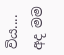විය.... අද මම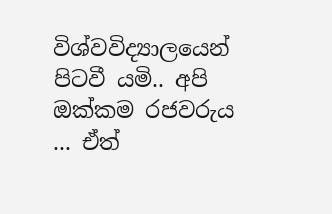විශ්වවිද්‍යාලයෙන් පිටවී යමි.. අපි ඔක්කම රජවරුය ... ඒත්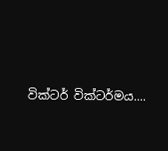වික්ටර් ‍වික්ටර්මය....